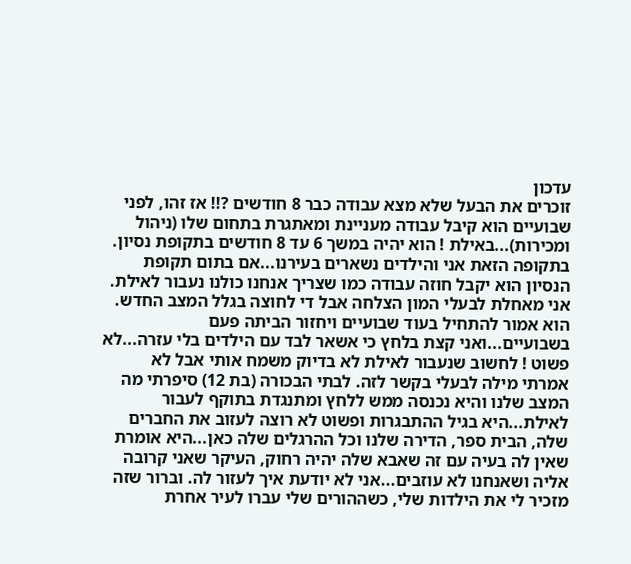עדכון
זוכרים את הבעל שלא מצא עבודה כבר 8 חודשים ?!! אז זהו, לפני שבועיים הוא קיבל עבודה מעניינת ומאתגרת בתחום שלו (ניהול ומכירות)...באילת ! הוא יהיה במשך 6 עד 8 חודשים בתקופת נסיון. בתקופה הזאת אני והילדים נשארים בעירנו...אם בתום תקופת הנסיון הוא יקבל חוזה עבודה כמו שצריך אנחנו כולנו נעבור לאילת. אני מאחלת לבעלי המון הצלחה אבל די לחוצה בגלל המצב החדש. הוא אמור להתחיל בעוד שבועיים ויחזור הביתה פעם בשבועיים...ואני קצת בלחץ כי אשאר לבד עם הילדים בלי עזרה...לא פשוט ! לחשוב שנעבור לאילת לא בדיוק משמח אותי אבל לא אמרתי מילה לבעלי בקשר לזה. לבתי הבכורה (בת 12) סיפרתי מה המצב שלנו והיא נכנסה ממש ללחץ ומתנגדת בתוקף לעבור לאילת...היא בגיל ההתבגרות ופשוט לא רוצה לעזוב את החברים שלה, הבית ספר, הדירה שלנו וכל ההרגלים שלה כאן...היא אומרת שאין לה בעיה עם זה שאבא שלה יהיה רחוק, העיקר שאני קרובה אליה ושאנחנו לא עוזבים...אני לא יודעת איך לעזור לה. וברור שזה מזכיר לי את הילדות שלי, כשההורים שלי עברו לעיר אחרת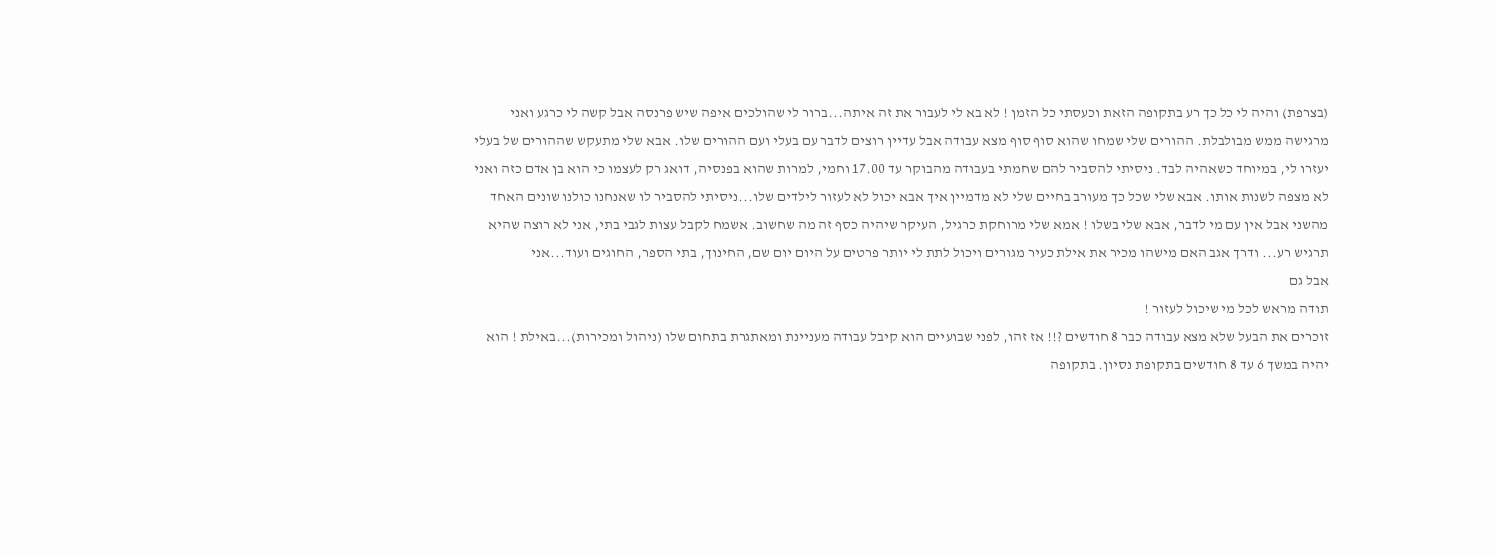(בצרפת) והיה לי כל כך רע בתקופה הזאת וכעסתי כל הזמן ! לא בא לי לעבור את זה איתה...ברור לי שהולכים איפה שיש פרנסה אבל קשה לי כרגע ואני מרגישה ממש מבולבלת. ההורים שלי שמחו שהוא סוף סוף מצא עבודה אבל עדיין רוצים לדבר עם בעלי ועם ההורים שלו. אבא שלי מתעקש שההורים של בעלי יעזרו לי, במיוחד כשאהיה לבד. ניסיתי להסביר להם שחמתי בעבודה מהבוקר עד 17.00 וחמי, למרות שהוא בפנסיה, דואג רק לעצמו כי הוא בן אדם כזה ואני לא מצפה לשנות אותו. אבא שלי שכל כך מעורב בחיים שלי לא מדמיין איך אבא יכול לא לעזור לילדים שלו...ניסיתי להסביר לו שאנחנו כולנו שונים האחד מהשני אבל אין עם מי לדבר, אבא שלי בשלו ! אמא שלי מרוחקת כרגיל, העיקר שיהיה כסף זה מה שחשוב. אשמח לקבל עצות לגבי בתי, אני לא רוצה שהיא תרגיש רע... ודרך אגב האם מישהו מכיר את אילת כעיר מגורים ויכול לתת לי יותר פרטים על היום יום שם, החינוך, בתי הספר, החוגים ועוד...אני
אבל גם
תודה מראש לכל מי שיכול לעזור !
זוכרים את הבעל שלא מצא עבודה כבר 8 חודשים ?!! אז זהו, לפני שבועיים הוא קיבל עבודה מעניינת ומאתגרת בתחום שלו (ניהול ומכירות)...באילת ! הוא יהיה במשך 6 עד 8 חודשים בתקופת נסיון. בתקופה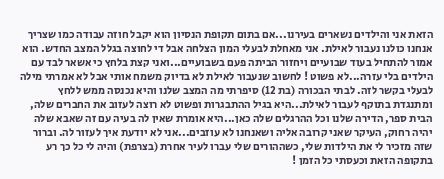הזאת אני והילדים נשארים בעירנו...אם בתום תקופת הנסיון הוא יקבל חוזה עבודה כמו שצריך אנחנו כולנו נעבור לאילת. אני מאחלת לבעלי המון הצלחה אבל די לחוצה בגלל המצב החדש. הוא אמור להתחיל בעוד שבועיים ויחזור הביתה פעם בשבועיים...ואני קצת בלחץ כי אשאר לבד עם הילדים בלי עזרה...לא פשוט ! לחשוב שנעבור לאילת לא בדיוק משמח אותי אבל לא אמרתי מילה לבעלי בקשר לזה. לבתי הבכורה (בת 12) סיפרתי מה המצב שלנו והיא נכנסה ממש ללחץ ומתנגדת בתוקף לעבור לאילת...היא בגיל ההתבגרות ופשוט לא רוצה לעזוב את החברים שלה, הבית ספר, הדירה שלנו וכל ההרגלים שלה כאן...היא אומרת שאין לה בעיה עם זה שאבא שלה יהיה רחוק, העיקר שאני קרובה אליה ושאנחנו לא עוזבים...אני לא יודעת איך לעזור לה. וברור שזה מזכיר לי את הילדות שלי, כשההורים שלי עברו לעיר אחרת (בצרפת) והיה לי כל כך רע בתקופה הזאת וכעסתי כל הזמן !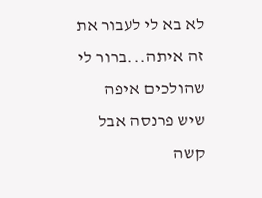לא בא לי לעבור את זה איתה...ברור לי שהולכים איפה שיש פרנסה אבל קשה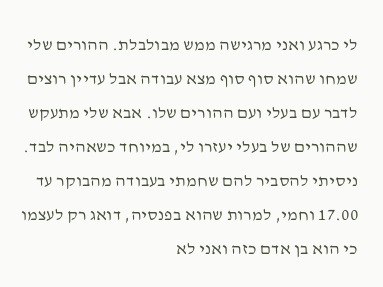לי כרגע ואני מרגישה ממש מבולבלת. ההורים שלי שמחו שהוא סוף סוף מצא עבודה אבל עדיין רוצים לדבר עם בעלי ועם ההורים שלו. אבא שלי מתעקש שההורים של בעלי יעזרו לי, במיוחד כשאהיה לבד. ניסיתי להסביר להם שחמתי בעבודה מהבוקר עד 17.00 וחמי, למרות שהוא בפנסיה, דואג רק לעצמו כי הוא בן אדם כזה ואני לא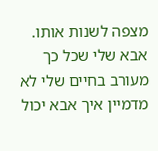מצפה לשנות אותו. אבא שלי שכל כך מעורב בחיים שלי לא מדמיין איך אבא יכול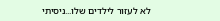לא לעזור לילדים שלו...ניסיתי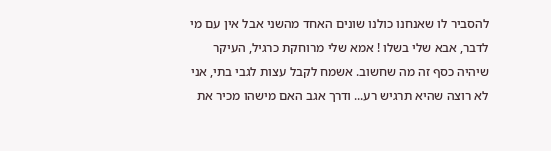להסביר לו שאנחנו כולנו שונים האחד מהשני אבל אין עם מי לדבר, אבא שלי בשלו ! אמא שלי מרוחקת כרגיל, העיקר שיהיה כסף זה מה שחשוב. אשמח לקבל עצות לגבי בתי, אני לא רוצה שהיא תרגיש רע... ודרך אגב האם מישהו מכיר את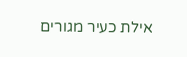אילת כעיר מגורים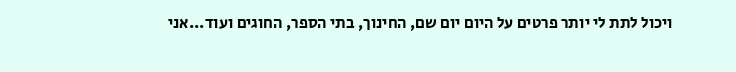ויכול לתת לי יותר פרטים על היום יום שם, החינוך, בתי הספר, החוגים ועוד...אני